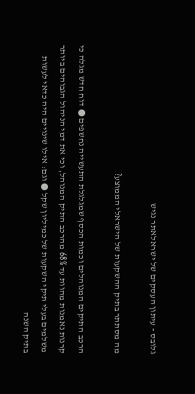גלובס - עיתון העסקים של ישראלאתר נגיש

מה מסתתר בתיק ההשקעות של הישראלי הממוצע?

הרכב התיקים המנוהלים וכמות הכסף שמגלגלת התעשייה נחשפים ● דוח חדש מגלה כי קרנות נאמנות מהוות עד 68% מהרכב התיק המנוהל, וכי את דמי הניהול הגבוהים ביותר משלמים בעלי תיקי השקעות של כמיליון שקל ● וגם: אילו שינויים היה כדאי לעשות בתיק השנה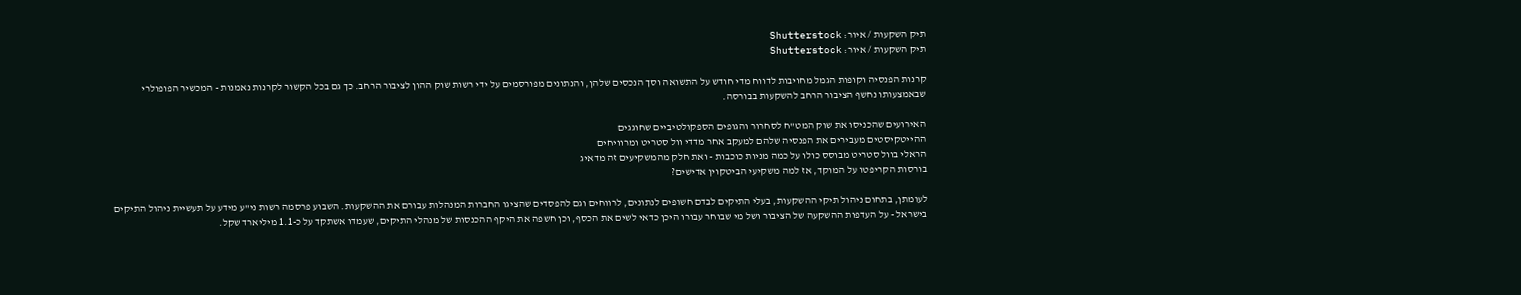תיק השקעות / איור: Shutterstock
תיק השקעות / איור: Shutterstock

קרנות הפנסיה וקופות הגמל מחויבות לדווח מדי חודש על התשואה וסך הנכסים שלהן, והנתונים מפורסמים על ידי רשות שוק ההון לציבור הרחב. כך גם בכל הקשור לקרנות נאמנות - המכשיר הפופולרי שבאמצעותו נחשף הציבור הרחב להשקעות בבורסה.

האירועים שהכניסו את שוק המט"ח לסחרור והגופים הספקולטיביים שחוגגים
ההייטקיסטים מעבירים את הפנסיה שלהם למעקב אחר מדדי וול סטריט ומרוויחים
הראלי בוול סטריט מבוסס כולו על כמה מניות כוכבות - ואת חלק מהמשקיעים זה מדאיג
בורסות הקריפטו על המוקד, אז למה משקיעי הביטקוין אדישים?

לעומתן, בתחום ניהול תיקי ההשקעות, בעלי התיקים לבדם חשופים לנתונים, לרווחים וגם להפסדים שהציגו החברות המנהלות עבורם את ההשקעות. השבוע פרסמה רשות ני"ע מידע על תעשיית ניהול התיקים בישראל - על העדפות ההשקעה של הציבור ושל מי שבוחר עבורו היכן כדאי לשים את הכסף, וכן חשפה את היקף ההכנסות של מנהלי התיקים, שעמדו אשתקד על כ-1.1 מיליארד שקל.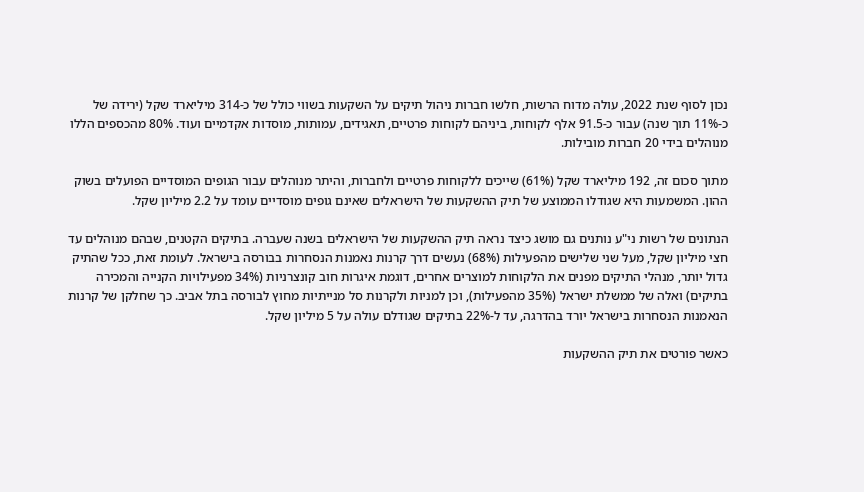נכון לסוף שנת 2022, עולה מדוח הרשות, חלשו חברות ניהול תיקים על השקעות בשווי כולל של כ-314 מיליארד שקל (ירידה של כ-11% תוך שנה) עבור כ-91.5 אלף לקוחות, ביניהם לקוחות פרטיים, תאגידים, עמותות, מוסדות אקדמיים ועוד. 80% מהכספים הללו מנוהלים בידי 20 חברות מובילות.

מתוך סכום זה, 192 מיליארד שקל (61%) שייכים ללקוחות פרטיים ולחברות, והיתר מנוהלים עבור הגופים המוסדיים הפועלים בשוק ההון. המשמעות היא שגודלו הממוצע של תיק ההשקעות של הישראלים שאינם גופים מוסדיים עומד על 2.2 מיליון שקל.

הנתונים של רשות ני"ע נותנים גם מושג כיצד נראה תיק ההשקעות של הישראלים בשנה שעברה. בתיקים הקטנים, שבהם מנוהלים עד חצי מיליון שקל, מעל שני שלישים מהפעילות (68%) נעשים דרך קרנות נאמנות הנסחרות בבורסה בישראל. לעומת זאת, ככל שהתיק גדול יותר, מנהלי התיקים מפנים את הלקוחות למוצרים אחרים, דוגמת איגרות חוב קונצרניות (34% מפעילויות הקנייה והמכירה בתיקים) ואלה של ממשלת ישראל (35% מהפעילות), וכן למניות ולקרנות סל מנייתיות מחוץ לבורסה בתל אביב. כך שחלקן של קרנות הנאמנות הנסחרות בישראל יורד בהדרגה, עד ל-22% בתיקים שגודלם עולה על 5 מיליון שקל.

כאשר פורטים את תיק ההשקעות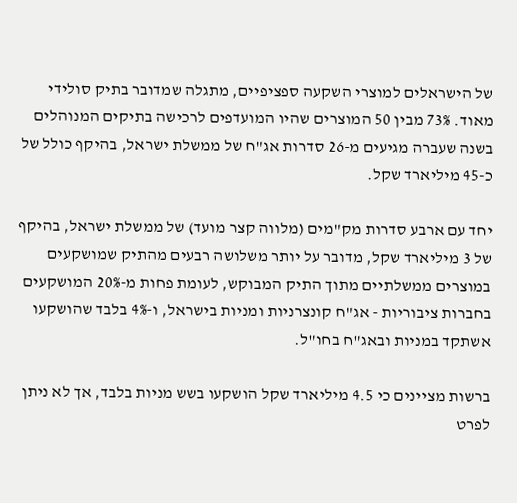של הישראלים למוצרי השקעה ספציפיים, מתגלה שמדובר בתיק סולידי מאוד. 73% מבין 50 המוצרים שהיו המועדפים לרכישה בתיקים המנוהלים בשנה שעברה מגיעים מ-26 סדרות אג"ח של ממשלת ישראל, בהיקף כולל של כ-45 מיליארד שקל.

יחד עם ארבע סדרות מק"מים (מלווה קצר מועד) של ממשלת ישראל, בהיקף של 3 מיליארד שקל, מדובר על יותר משלושה רבעים מהתיק שמושקעים במוצרים ממשלתיים מתוך התיק המבוקש, לעומת פחות מ-20% המושקעים בחברות ציבוריות - אג"ח קונצרניות ומניות בישראל, ו-4% בלבד שהושקעו אשתקד במניות ובאג"ח בחו"ל.

ברשות מציינים כי 4.5 מיליארד שקל הושקעו בשש מניות בלבד, אך לא ניתן לפרט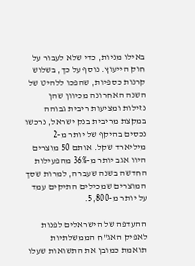באילו מניות, כדי שלא לעבור על חוק הייעוץ. נוסף על כך, בשלוש קרנות כספיות, שהפכו ללהיט של השנה האחרונה מכיוון שהן נזילות ומציעות ריבית גבוהה במקצת מריבית בנק ישראל, נרכשו נכסים בהיקף של יותר מ-2 מיליארד שקל. אותם 50 מוצרים היוו אגב יותר מ-36% מהפעילות החדשה בשנה שעברה, למרות שסך המוצרים שמכילים התיקים עמד על יותר מ-5,800.

ההעדפה של הישראלים לפנות לאפיק האג"ח הממשלתיות תואמת כמובן את התשואות שעלו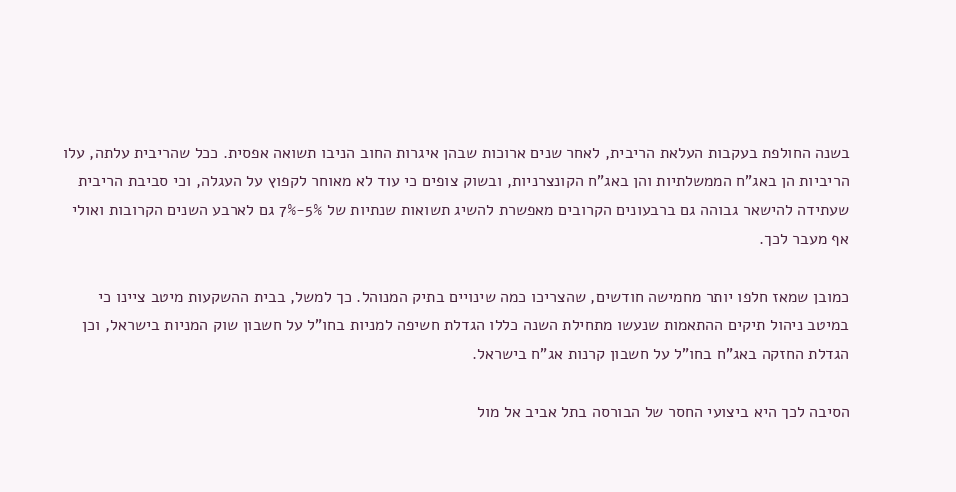בשנה החולפת בעקבות העלאת הריבית, לאחר שנים ארוכות שבהן איגרות החוב הניבו תשואה אפסית. ככל שהריבית עלתה, עלו הריביות הן באג"ח הממשלתיות והן באג"ח הקונצרניות, ובשוק צופים כי עוד לא מאוחר לקפוץ על העגלה, וכי סביבת הריבית שעתידה להישאר גבוהה גם ברבעונים הקרובים מאפשרת להשיג תשואות שנתיות של 5%-7% גם לארבע השנים הקרובות ואולי אף מעבר לכך.

כמובן שמאז חלפו יותר מחמישה חודשים, שהצריכו כמה שינויים בתיק המנוהל. כך למשל, בבית ההשקעות מיטב ציינו כי במיטב ניהול תיקים ההתאמות שנעשו מתחילת השנה כללו הגדלת חשיפה למניות בחו"ל על חשבון שוק המניות בישראל, וכן הגדלת החזקה באג"ח בחו"ל על חשבון קרנות אג"ח בישראל.

הסיבה לכך היא ביצועי החסר של הבורסה בתל אביב אל מול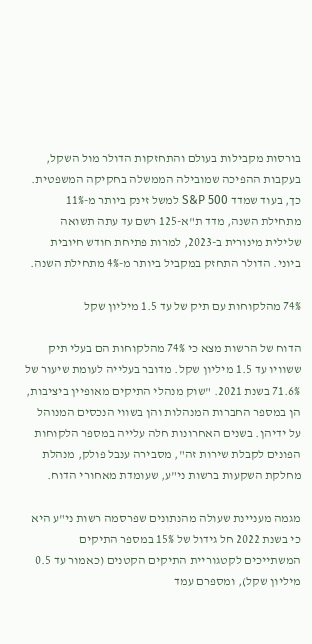בורסות מקבילות בעולם והתחזקות הדולר מול השקל, בעקבות ההפיכה שמובילה הממשלה בחקיקה המשפטית. כך, בעוד שמדד S&P 500 למשל זינק ביותר מ-11% מתחילת השנה, מדד ת"א-125 רשם עד עתה תשואה שלילית מינורית ב-2023, למרות פתיחת חודש חיובית ביוני. הדולר התחזק במקביל ביותר מ-4% מתחילת השנה.

74% מהלקוחות עם תיק של עד 1.5 מיליון שקל

הדוח של הרשות מצא כי 74% מהלקוחות הם בעלי תיק ששוויו עד 1.5 מיליון שקל. מדובר בעלייה לעומת שיעור של 71.6% בשנת 2021. "שוק מנהלי התיקים מאופיין ביציבות, הן במספר החברות המנהלות והן בשווי הנכסים המנוהל על ידיהן. בשנים האחרונות חלה עלייה במספר הלקוחות הפונים לקבלת שירות זה", מסבירה ענבל פולק, מנהלת מחלקת השקעות ברשות ני"ע, שעומדת מאחורי הדוח.

מגמה מעניינת שעולה מהנתונים שפרסמה רשות ני"ע היא כי בשנת 2022 חל גידול של 15% במספר התיקים המשתייכים לקטגוריית התיקים הקטנים (כאמור עד 0.5 מיליון שקל), ומספרם עמד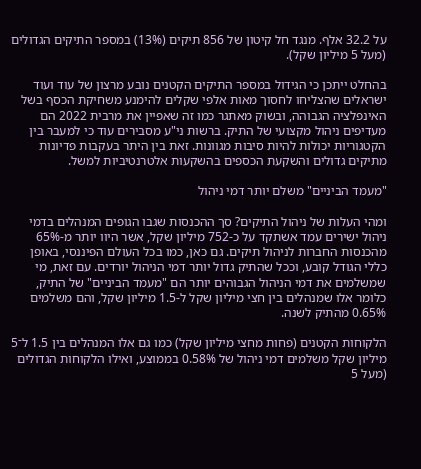על 32.2 אלף. מנגד חל קיטון של 856 תיקים (13%) במספר התיקים הגדולים (מעל 5 מיליון שקל).

בהחלט ייתכן כי הגידול במספר התיקים הקטנים נובע מרצון של עוד ועוד ישראלים שהצליחו לחסוך מאות אלפי שקלים להימנע משחיקת הכסף בשל האינפלציה הגבוהה, ובשוק מאתגר כמו זה שאפיין את מרבית 2022 הם מעדיפים ניהול מקצועי של התיק. ברשות ני"ע מסבירים עוד כי למעבר בין הקטגוריות יכולות להיות סיבות מגוונות. זאת בין היתר בעקבות פדיונות מתיקים גדולים והשקעת הכספים בהשקעות אלטרנטיביות למשל.

"מעמד הביניים" משלם יותר דמי ניהול

ומהי העלות של ניהול התיקים? סך ההכנסות שגבו הגופים המנהלים בדמי ניהול ישירים עמד אשתקד על כ-752 מיליון שקל, אשר היוו יותר מ-65% מהכנסות החברות לניהול תיקים. גם כאן, כמו בכל העולם הפיננסי, באופן כללי הגודל קובע, וככל שהתיק גדול יותר דמי הניהול יורדים. עם זאת, מי שמשלמים את דמי הניהול הגבוהים יותר הם "מעמד הביניים" של התיק, כלומר אלו שמנהלים בין חצי מיליון שקל ל-1.5 מיליון שקל, והם משלמים 0.65% מהתיק לשנה.

הלקוחות הקטנים (פחות מחצי מיליון שקל) כמו גם אלו המנהלים בין 1.5 ל־5 מיליון שקל משלמים דמי ניהול של 0.58% בממוצע, ואילו הלקוחות הגדולים (מעל 5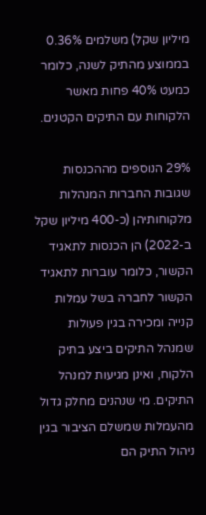מיליון שקל) משלמים 0.36% בממוצע מהתיק לשנה, כלומר כמעט 40% פחות מאשר הלקוחות עם התיקים הקטנים.

29% הנוספים מההכנסות שגובות החברות המנהלות מלקוחותיהן (כ-400 מיליון שקל ב-2022) הן הכנסות לתאגיד הקשור, כלומר עוברות לתאגיד הקשור לחברה בשל עמלות קנייה ומכירה בגין פעולות שמנהל התיקים ביצע בתיק הלקוח, ואינן מגיעות למנהל התיקים. מי שנהנים מחלק גדול מהעמלות שמשלם הציבור בגין ניהול התיק הם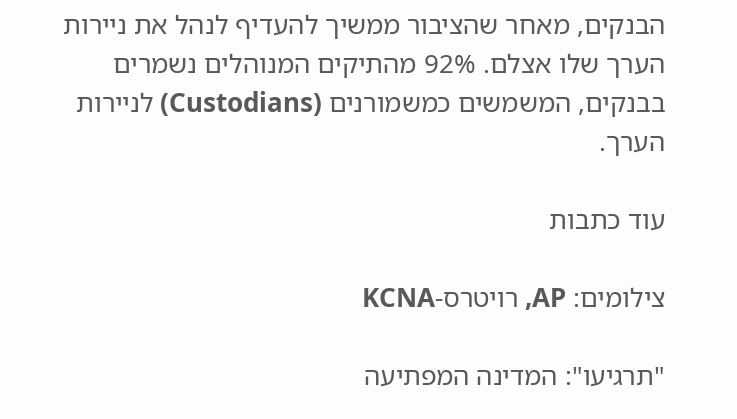הבנקים, מאחר שהציבור ממשיך להעדיף לנהל את ניירות הערך שלו אצלם. 92% מהתיקים המנוהלים נשמרים בבנקים, המשמשים כמשמורנים (Custodians) לניירות הערך.

עוד כתבות

צילומים: AP, רויטרס-KCNA

"תרגיעו": המדינה המפתיעה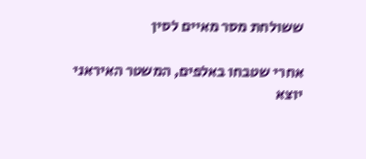ששולחת מסר מאיים לסין

אחרי שטבחו באלפים, המשטר האיראני יוצא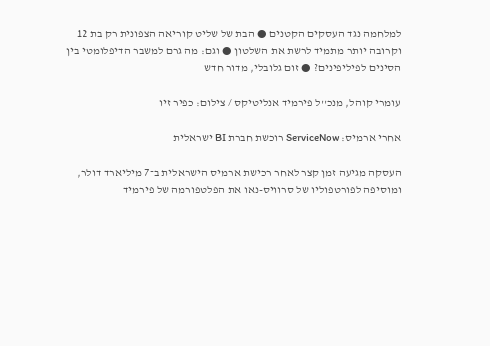למלחמה נגד העסקים הקטנים ● הבת של שליט קוריאה הצפונית רק בת 12 וקרובה יותר מתמיד לרשת את השלטון ● וגם: מה גרם למשבר הדיפלומטי בין הסינים לפיליפינים? ● זום גלובלי, מדור חדש

עומרי קוהל, מנכ''ל פירמיד אנליטיקס / צילום: כפיר זיו

אחרי ארמיס: ServiceNow רוכשת חברת BI ישראלית

העסקה מגיעה זמן קצר לאחר רכישת ארמיס הישראלית ב־7 מיליארד דולר, ומוסיפה לפורטפוליו של סרוויס-נאו את הפלטפורמה של פירמיד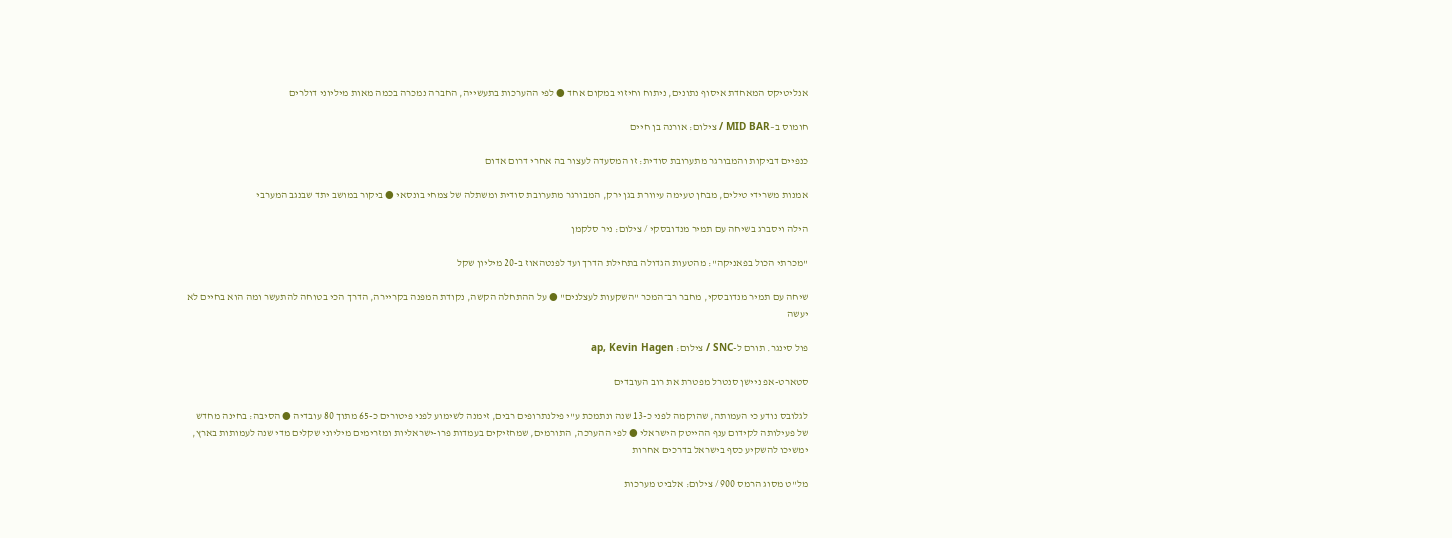אנליטיקס המאחדת איסוף נתונים, ניתוח וחיזוי במקום אחד ● לפי ההערכות בתעשייה, החברה נמכרה בכמה מאות מיליוני דולרים

חומוס ב–MID BAR / צילום: אורנה בן חיים

כנפיים דביקות והמבורגר מתערובת סודית: זו המסעדה לעצור בה אחרי דרום אדום

אמנות משרידי טילים, מבחן טעימה עיוורת בגן ירק, המבורגר מתערובת סודית ומשתלה של צמחי בונסאי ● ביקור במושב יתד שבנגב המערבי

הילה ויסברג בשיחה עם תמיר מנדובסקי / צילום: ניר סלקמן

"מכרתי הכול בפאניקה": מהטעות הגדולה בתחילת הדרך ועד לפנטהאוז ב-20 מיליון שקל

שיחה עם תמיר מנדובסקי, מחבר רב־המכר "השקעות לעצלנים" ● על ההתחלה הקשה, נקודת המפנה בקריירה, הדרך הכי בטוחה להתעשר ומה הוא בחיים לא יעשה

פול סינגר. תורם ל-SNC / צילום: ap, Kevin Hagen

סטארט-אפ ניישן סנטרל מפטרת את רוב העובדים

לגלובס נודע כי העמותה, שהוקמה לפני כ-13 שנה ונתמכת ע"י פילנתרופים רבים, זימנה לשימוע לפני פיטורים כ-65 מתוך 80 עובדיה ● הסיבה: בחינה מחדש של פעילותה לקידום ענף ההייטק הישראלי ● לפי ההערכה, התורמים, שמחזיקים בעמדות פרו-ישראליות ומזרימים מיליוני שקלים מדי שנה לעמותות בארץ, ימשיכו להשקיע כסף בישראל בדרכים אחרות

מל''ט מסוג הרמס 900 / צילום: אלביט מערכות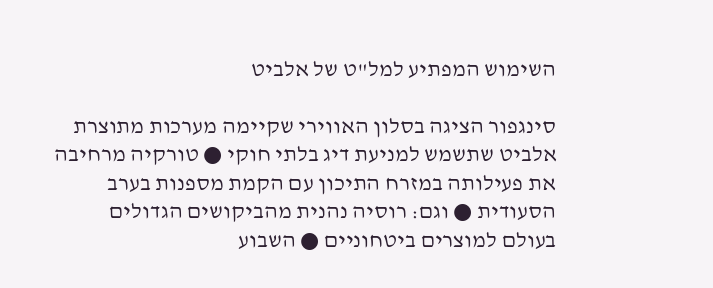השימוש המפתיע למל"ט של אלביט

סינגפור הציגה בסלון האווירי שקיימה מערכות מתוצרת אלביט שתשמש למניעת דיג בלתי חוקי ● טורקיה מרחיבה את פעילותה במזרח התיכון עם הקמת מספנות בערב הסעודית ● וגם: רוסיה נהנית מהביקושים הגדולים בעולם למוצרים ביטחוניים ● השבוע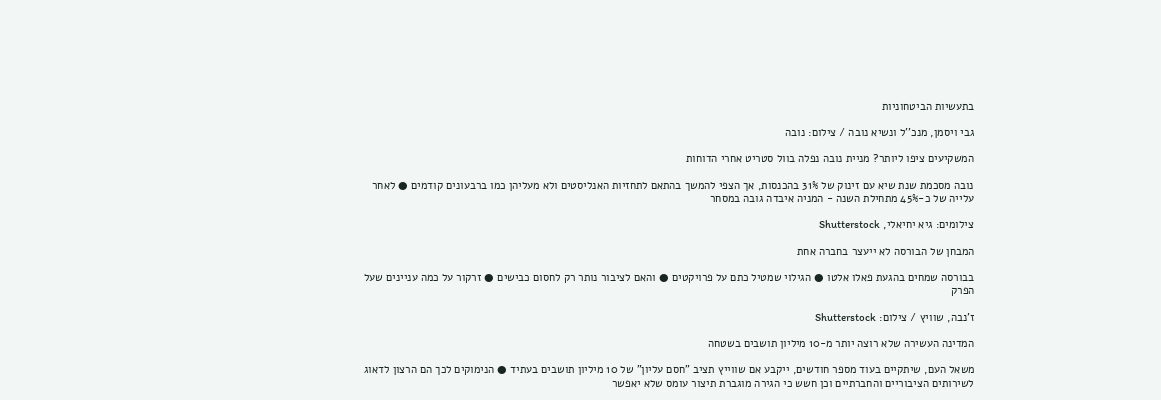בתעשיות הביטחוניות

גבי ויסמן, מנכ''ל ונשיא נובה / צילום: נובה

המשקיעים ציפו ליותר? מניית נובה נפלה בוול סטריט אחרי הדוחות

נובה מסכמת שנת שיא עם זינוק של 31% בהכנסות, אך הצפי להמשך בהתאם לתחזיות האנליסטים ולא מעליהן כמו ברבעונים קודמים ● לאחר עלייה של כ-45% מתחילת השנה - המניה איבדה גובה במסחר

צילומים: גיא יחיאלי, Shutterstock

המבחן של הבורסה לא ייעצר בחברה אחת

בבורסה שמחים בהגעת פאלו אלטו ● הגילוי שמטיל כתם על פרויקטים ● והאם לציבור נותר רק לחסום כבישים ● זרקור על כמה עניינים שעל הפרק

ז'נבה, שוויץ / צילום: Shutterstock

המדינה העשירה שלא רוצה יותר מ-10 מיליון תושבים בשטחה

משאל העם, שיתקיים בעוד מספר חודשים, ייקבע אם שווייץ תציב "חסם עליון" של 10 מיליון תושבים בעתיד ● הנימוקים לכך הם הרצון לדאוג לשירותים הציבוריים והחברתיים וכן חשש כי הגירה מוגברת תיצור עומס שלא יאפשר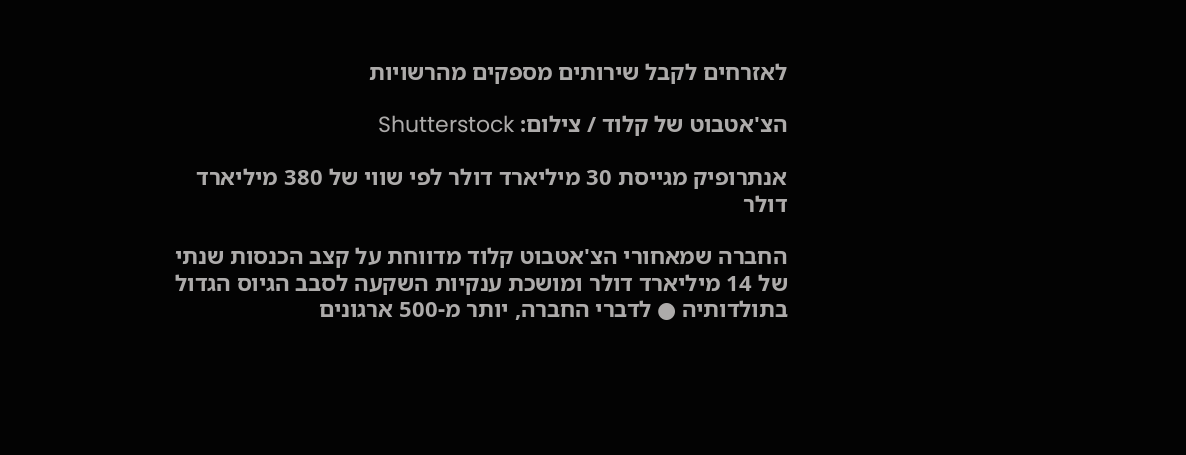לאזרחים לקבל שירותים מספקים מהרשויות

הצ'אטבוט של קלוד / צילום: Shutterstock

אנתרופיק מגייסת 30 מיליארד דולר לפי שווי של 380 מיליארד דולר

החברה שמאחורי הצ'אטבוט קלוד מדווחת על קצב הכנסות שנתי של 14 מיליארד דולר ומושכת ענקיות השקעה לסבב הגיוס הגדול בתולדותיה ● לדברי החברה, יותר מ-500 ארגונים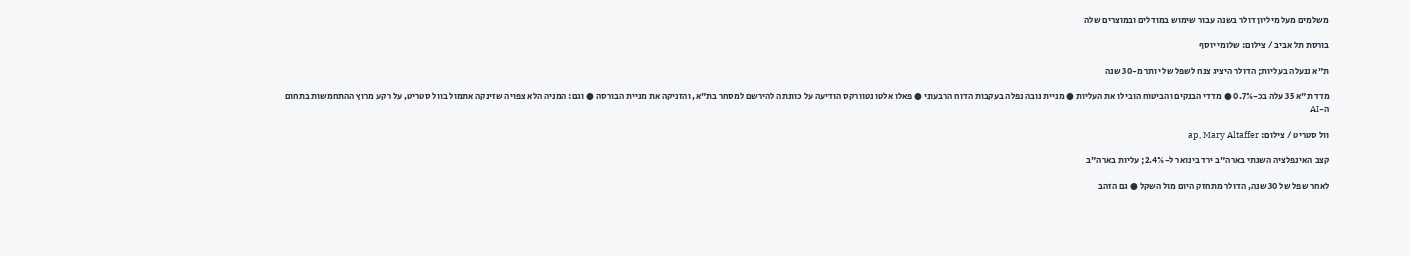משלמים מעל מיליון דולר בשנה עבור שימוש במודלים ובמוצרים שלה

בורסת תל אביב / צילום: שלומי יוסף

ת"א ננעלה בעליות; הדולר היציג צנח לשפל של יותר מ-30 שנה

מדד ת"א 35 עלה בכ-0.7% ● מדדי הבנקים והביטוח הובילו את העליות ● מניית נובה נפלה בעקבות הדוח הרבעוני ● פאלו אלטו נטוורקס הודיעה על כוונתה להירשם למסחר בת"א, והזניקה את מניית הבורסה ● וגם: המניה הלא צפויה שזינקה אתמול בוול סטריט, על רקע מרוץ ההתחמשות בתחום ה-AI

וול סטריט / צילום: ap, Mary Altaffer

קצב האינפלציה השנתי בארה"ב ירד בינואר ל-2.4%; עליות בארה"ב

לאחר שפל של 30 שנה, הדולר מתחזק היום מול השקל ● גם הזהב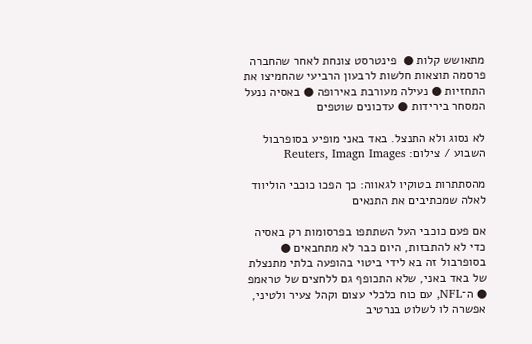מתאושש קלות ●  פינטרסט צונחת לאחר שהחברה פרסמה תוצאות חלשות לרבעון הרביעי שהחמיצו את התחזיות ● נעילה מעורבת באירופה ● באסיה ננעל המסחר בירידות ● עדכונים שוטפים

לא נסוג ולא התנצל. באד באני מופיע בסופרבול השבוע / צילום: Reuters, Imagn Images

מהסתתרות בטוקיו לגאווה: כך הפכו כוכבי הוליווד לאלה שמכתיבים את התנאים

אם פעם כוכבי העל השתתפו בפרסומות רק באסיה כדי לא להתבזות, היום כבר לא מתחבאים ● בסופרבול זה בא לידי ביטוי בהופעה בלתי מתנצלת של באד באני, שלא התכופף גם ללחצים של טראמפ ● ה־NFL, עם כוח כלכלי עצום וקהל צעיר ולטיני, אפשרה לו לשלוט בנרטיב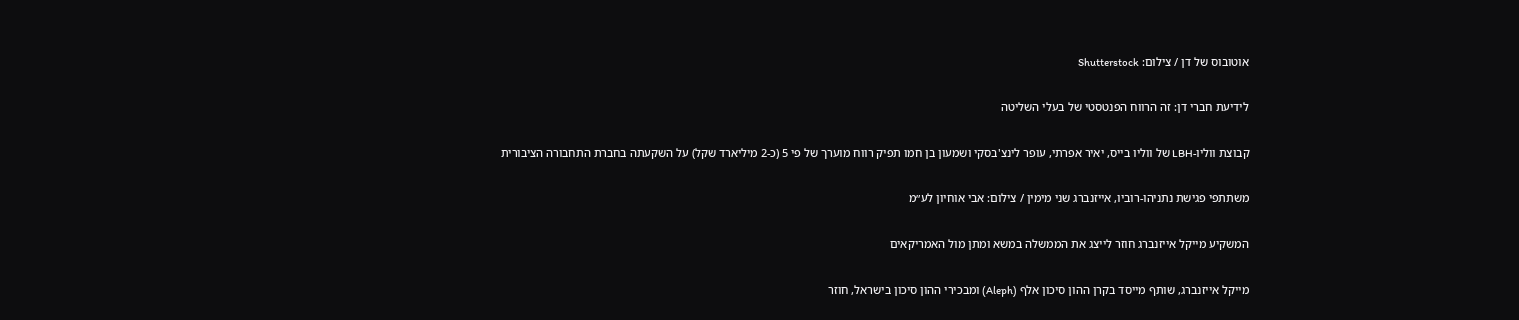אוטובוס של דן / צילום: Shutterstock

לידיעת חברי דן: זה הרווח הפנטסטי של בעלי השליטה

קבוצת ווליו-LBH של ווליו בייס, יאיר אפרתי, עופר לינצ'בסקי ושמעון בן חמו תפיק רווח מוערך של פי 5 (כ-2 מיליארד שקל) על השקעתה בחברת התחבורה הציבורית

משתתפי פגישת נתניהו-רוביו, אייזנברג שני מימין / צילום: אבי אוחיון לע״מ

המשקיע מייקל אייזנברג חוזר לייצג את הממשלה במשא ומתן מול האמריקאים

מייקל אייזנברג, שותף מייסד בקרן ההון סיכון אלף (Aleph) ומבכירי ההון סיכון בישראל, חוזר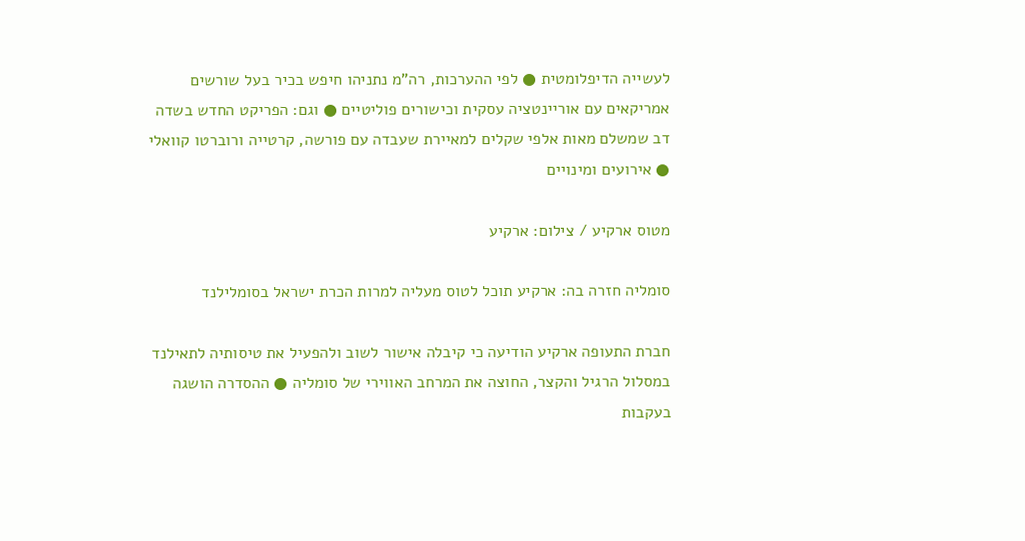לעשייה הדיפלומטית ● לפי ההערכות, רה"מ נתניהו חיפש בכיר בעל שורשים אמריקאים עם אוריינטציה עסקית וכישורים פוליטיים ● וגם: הפריקט החדש בשדה דב שמשלם מאות אלפי שקלים למאיירת שעבדה עם פורשה, קרטייה ורוברטו קוואלי ● אירועים ומינויים

מטוס ארקיע / צילום: ארקיע

סומליה חזרה בה: ארקיע תוכל לטוס מעליה למרות הכרת ישראל בסומלילנד

חברת התעופה ארקיע הודיעה כי קיבלה אישור לשוב ולהפעיל את טיסותיה לתאילנד במסלול הרגיל והקצר, החוצה את המרחב האווירי של סומליה ● ההסדרה הושגה בעקבות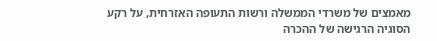מאמצים של משרדי הממשלה ורשות התעופה האזרחית, על רקע הסוגיה הרגישה של ההכרה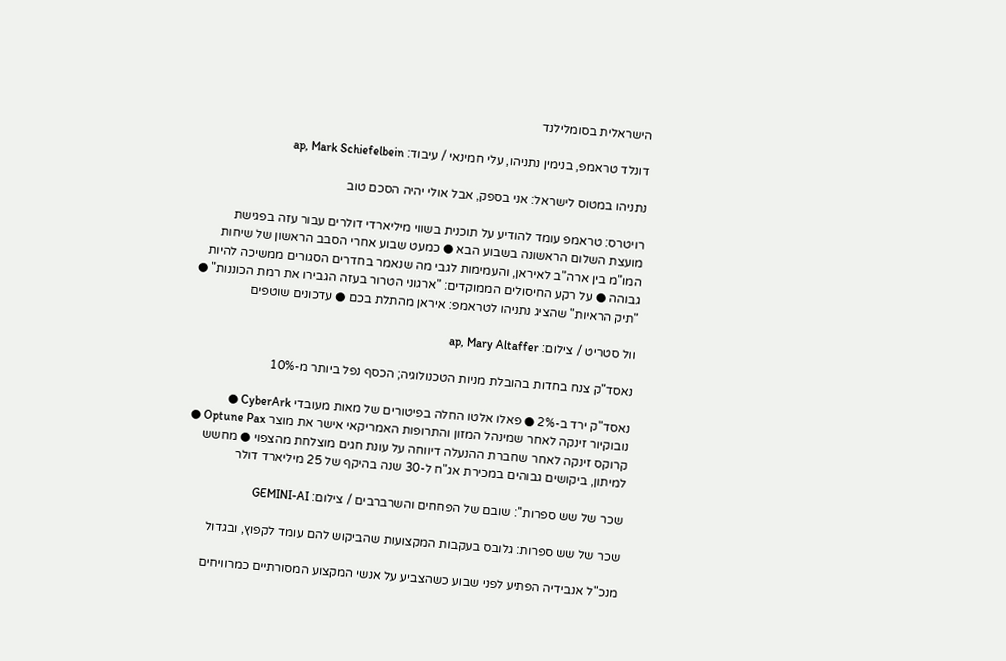הישראלית בסומלילנד

דונלד טראמפ, בנימין נתניהו, עלי חמינאי / עיבוד: ap, Mark Schiefelbein

נתניהו במטוס לישראל: אני בספק, אבל אולי יהיה הסכם טוב

רויטרס: טראמפ עומד להודיע על תוכנית בשווי מיליארדי דולרים עבור עזה בפגישת מועצת השלום הראשונה בשבוע הבא ● כמעט שבוע אחרי הסבב הראשון של שיחות המו"מ בין ארה"ב לאיראן, והעמימות לגבי מה שנאמר בחדרים הסגורים ממשיכה להיות גבוהה ● על רקע החיסולים הממוקדים: "ארגוני הטרור בעזה הגבירו את רמת הכוננות" ● "תיק הראיות" שהציג נתניהו לטראמפ: איראן מהתלת בכם ● עדכונים שוטפים

וול סטריט / צילום: ap, Mary Altaffer

נאסד"ק צנח בחדות בהובלת מניות הטכנולוגיה; הכסף נפל ביותר מ-10%

נאסד"ק ירד ב-2% ● פאלו אלטו החלה בפיטורים של מאות מעובדי CyberArk ● נובוקיור זינקה לאחר שמינהל המזון והתרופות האמריקאי אישר את מוצר Optune Pax ● קרוקס זינקה לאחר שחברת ההנעלה דיווחה על עונת חגים מוצלחת מהצפוי ● מחשש למיתון, ביקושים גבוהים במכירת אג"ח ל-30 שנה בהיקף של 25 מיליארד דולר

שכר של שש ספרות'': שובם של הפחחים והשרברבים / צילום: GEMINI-AI

שכר של שש ספרות: גלובס בעקבות המקצועות שהביקוש להם עומד לקפוץ, ובגדול

מנכ"ל אנבידיה הפתיע לפני שבוע כשהצביע על אנשי המקצוע המסורתיים כמרוויחים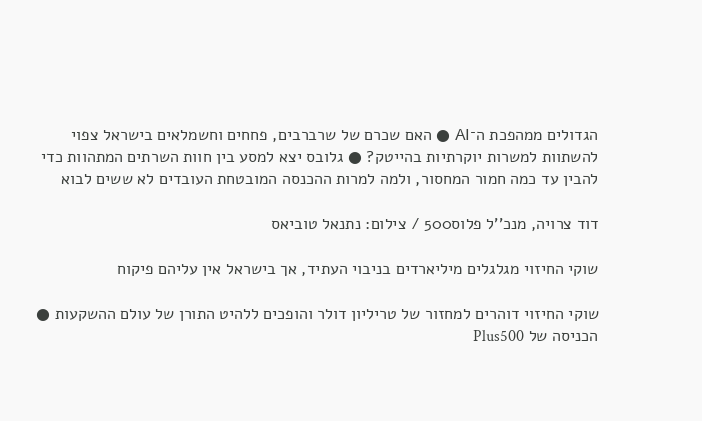הגדולים ממהפכת ה־AI ● האם שכרם של שרברבים, פחחים וחשמלאים בישראל צפוי להשתוות למשרות יוקרתיות בהייטק? ● גלובס יצא למסע בין חוות השרתים המתהוות כדי להבין עד כמה חמור המחסור, ולמה למרות ההכנסה המובטחת העובדים לא ששים לבוא

דוד צרויה, מנכ''ל פלוס500 / צילום: נתנאל טוביאס

שוקי החיזוי מגלגלים מיליארדים בניבוי העתיד, אך בישראל אין עליהם פיקוח

שוקי החיזוי דוהרים למחזור של טריליון דולר והופכים ללהיט התורן של עולם ההשקעות ● הכניסה של Plus500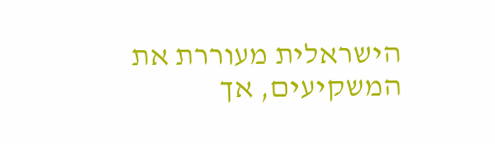הישראלית מעוררת את המשקיעים, אך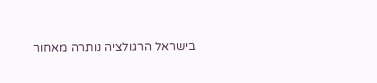בישראל הרגולציה נותרה מאחור